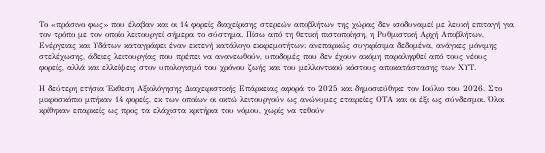Το «πράσινο φως» που έλαβαν και οι 14 φορείς διαχείρισης στερεών αποβλήτων της χώρας δεν ισοδυναμεί με λευκή επιταγή για τον τρόπο με τον οποίο λειτουργεί σήμερα το σύστημα. Πίσω από τη θετική πιστοποίηση, η Ρυθμιστική Αρχή Αποβλήτων, Ενέργειας και Υδάτων καταγράφει έναν εκτενή κατάλογο εκκρεμοτήτων: ανεπαρκώς συγκρίσιμα δεδομένα, ανάγκες μόνιμης στελέχωσης, άδειες λειτουργίας που πρέπει να ανανεωθούν, υποδομές που δεν έχουν ακόμη παραληφθεί από τους νέους φορείς, αλλά και ελλείψεις στον υπολογισμό του χρόνου ζωής και του μελλοντικού κόστους αποκατάστασης των ΧΥΤ.

Η δεύτερη ετήσια Έκθεση Αξιολόγησης Διαχειριστικής Επάρκειας αφορά το 2025 και δημοσιεύθηκε τον Ιούλιο του 2026. Στο μικροσκόπιο μπήκαν 14 φορείς, εκ των οποίων οι οκτώ λειτουργούν ως ανώνυμες εταιρείες ΟΤΑ και οι έξι ως σύνδεσμοι. Όλοι κρίθηκαν επαρκείς ως προς τα ελάχιστα κριτήρια του νόμου, χωρίς να τεθούν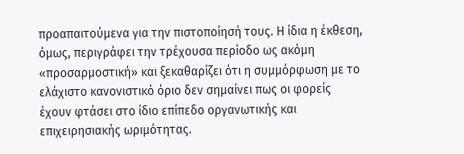προαπαιτούμενα για την πιστοποίησή τους. Η ίδια η έκθεση, όμως, περιγράφει την τρέχουσα περίοδο ως ακόμη «προσαρμοστική» και ξεκαθαρίζει ότι η συμμόρφωση με το ελάχιστο κανονιστικό όριο δεν σημαίνει πως οι φορείς έχουν φτάσει στο ίδιο επίπεδο οργανωτικής και επιχειρησιακής ωριμότητας.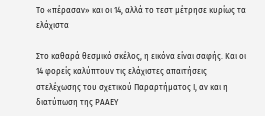Το «πέρασαν» και οι 14, αλλά το τεστ μέτρησε κυρίως τα ελάχιστα

Στο καθαρά θεσμικό σκέλος, η εικόνα είναι σαφής. Και οι 14 φορείς καλύπτουν τις ελάχιστες απαιτήσεις στελέχωσης του σχετικού Παραρτήματος Ι, αν και η διατύπωση της ΡΑΑΕΥ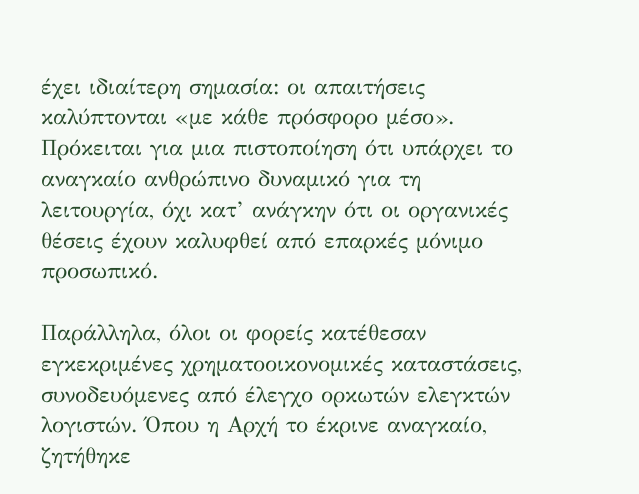έχει ιδιαίτερη σημασία: οι απαιτήσεις καλύπτονται «με κάθε πρόσφορο μέσο». Πρόκειται για μια πιστοποίηση ότι υπάρχει το αναγκαίο ανθρώπινο δυναμικό για τη λειτουργία, όχι κατ’ ανάγκην ότι οι οργανικές θέσεις έχουν καλυφθεί από επαρκές μόνιμο προσωπικό.

Παράλληλα, όλοι οι φορείς κατέθεσαν εγκεκριμένες χρηματοοικονομικές καταστάσεις, συνοδευόμενες από έλεγχο ορκωτών ελεγκτών λογιστών. Όπου η Αρχή το έκρινε αναγκαίο, ζητήθηκε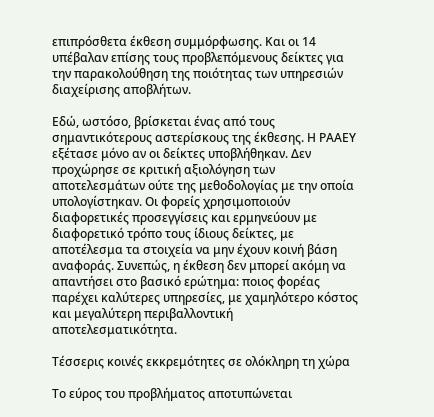επιπρόσθετα έκθεση συμμόρφωσης. Και οι 14 υπέβαλαν επίσης τους προβλεπόμενους δείκτες για την παρακολούθηση της ποιότητας των υπηρεσιών διαχείρισης αποβλήτων.

Εδώ, ωστόσο, βρίσκεται ένας από τους σημαντικότερους αστερίσκους της έκθεσης. Η ΡΑΑΕΥ εξέτασε μόνο αν οι δείκτες υποβλήθηκαν. Δεν προχώρησε σε κριτική αξιολόγηση των αποτελεσμάτων ούτε της μεθοδολογίας με την οποία υπολογίστηκαν. Οι φορείς χρησιμοποιούν διαφορετικές προσεγγίσεις και ερμηνεύουν με διαφορετικό τρόπο τους ίδιους δείκτες, με αποτέλεσμα τα στοιχεία να μην έχουν κοινή βάση αναφοράς. Συνεπώς, η έκθεση δεν μπορεί ακόμη να απαντήσει στο βασικό ερώτημα: ποιος φορέας παρέχει καλύτερες υπηρεσίες, με χαμηλότερο κόστος και μεγαλύτερη περιβαλλοντική αποτελεσματικότητα.

Τέσσερις κοινές εκκρεμότητες σε ολόκληρη τη χώρα

Το εύρος του προβλήματος αποτυπώνεται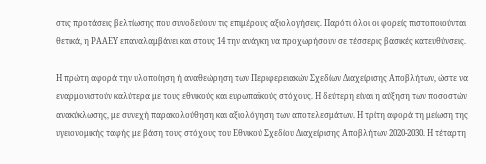στις προτάσεις βελτίωσης που συνοδεύουν τις επιμέρους αξιολογήσεις. Παρότι όλοι οι φορείς πιστοποιούνται θετικά, η ΡΑΑΕΥ επαναλαμβάνει και στους 14 την ανάγκη να προχωρήσουν σε τέσσερις βασικές κατευθύνσεις.

Η πρώτη αφορά την υλοποίηση ή αναθεώρηση των Περιφερειακών Σχεδίων Διαχείρισης Αποβλήτων, ώστε να εναρμονιστούν καλύτερα με τους εθνικούς και ευρωπαϊκούς στόχους. Η δεύτερη είναι η αύξηση των ποσοστών ανακύκλωσης, με συνεχή παρακολούθηση και αξιολόγηση των αποτελεσμάτων. Η τρίτη αφορά τη μείωση της υγειονομικής ταφής με βάση τους στόχους του Εθνικού Σχεδίου Διαχείρισης Αποβλήτων 2020-2030. Η τέταρτη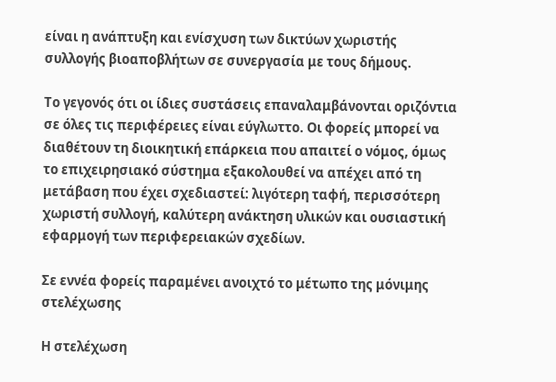είναι η ανάπτυξη και ενίσχυση των δικτύων χωριστής συλλογής βιοαποβλήτων σε συνεργασία με τους δήμους.

Το γεγονός ότι οι ίδιες συστάσεις επαναλαμβάνονται οριζόντια σε όλες τις περιφέρειες είναι εύγλωττο. Οι φορείς μπορεί να διαθέτουν τη διοικητική επάρκεια που απαιτεί ο νόμος, όμως το επιχειρησιακό σύστημα εξακολουθεί να απέχει από τη μετάβαση που έχει σχεδιαστεί: λιγότερη ταφή, περισσότερη χωριστή συλλογή, καλύτερη ανάκτηση υλικών και ουσιαστική εφαρμογή των περιφερειακών σχεδίων.

Σε εννέα φορείς παραμένει ανοιχτό το μέτωπο της μόνιμης στελέχωσης

Η στελέχωση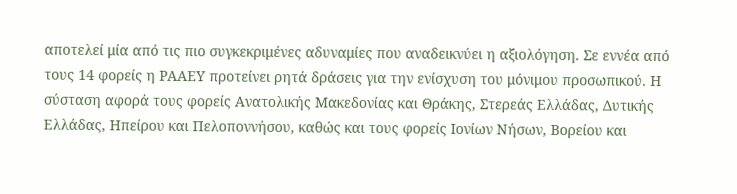αποτελεί μία από τις πιο συγκεκριμένες αδυναμίες που αναδεικνύει η αξιολόγηση. Σε εννέα από τους 14 φορείς η ΡΑΑΕΥ προτείνει ρητά δράσεις για την ενίσχυση του μόνιμου προσωπικού. Η σύσταση αφορά τους φορείς Ανατολικής Μακεδονίας και Θράκης, Στερεάς Ελλάδας, Δυτικής Ελλάδας, Ηπείρου και Πελοποννήσου, καθώς και τους φορείς Ιονίων Νήσων, Βορείου και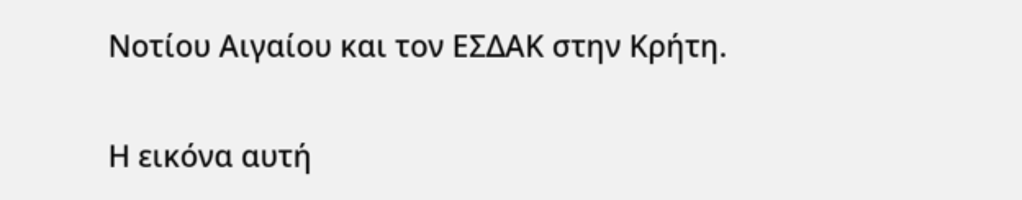Νοτίου Αιγαίου και τον ΕΣΔΑΚ στην Κρήτη.

Η εικόνα αυτή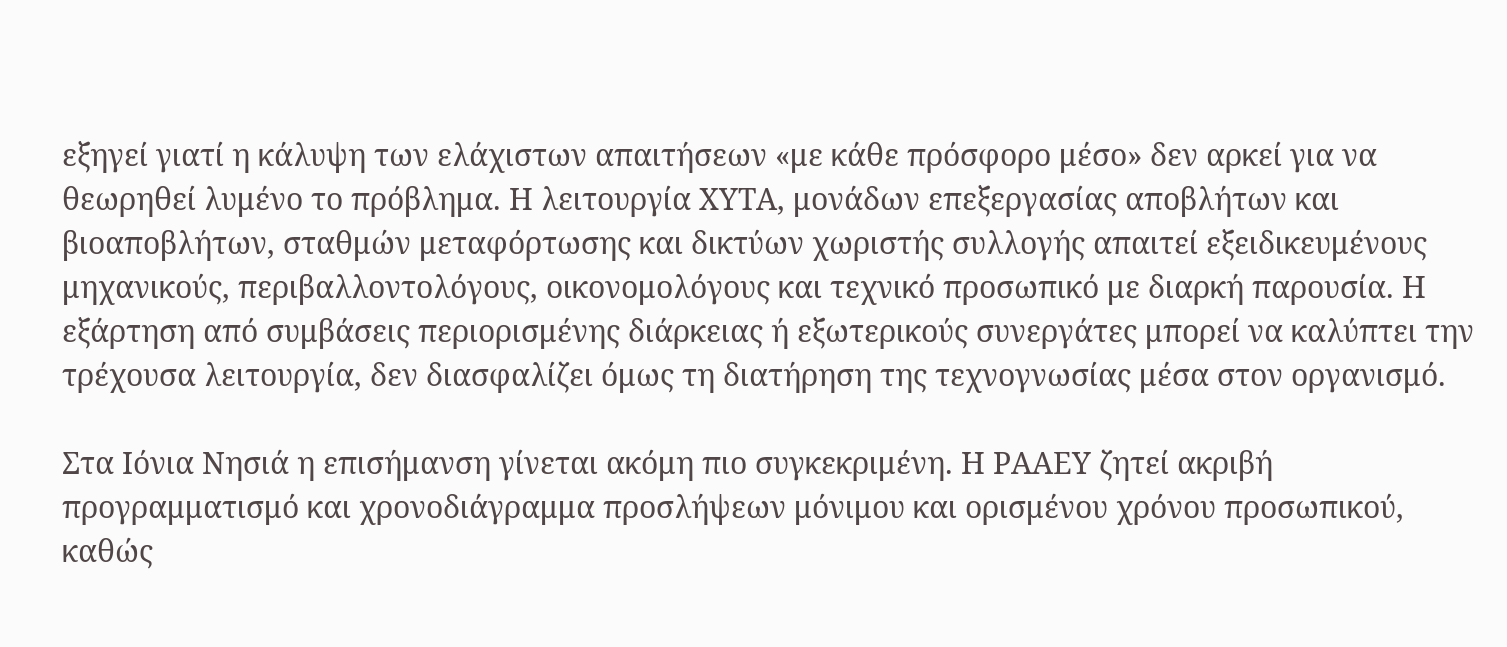εξηγεί γιατί η κάλυψη των ελάχιστων απαιτήσεων «με κάθε πρόσφορο μέσο» δεν αρκεί για να θεωρηθεί λυμένο το πρόβλημα. Η λειτουργία ΧΥΤΑ, μονάδων επεξεργασίας αποβλήτων και βιοαποβλήτων, σταθμών μεταφόρτωσης και δικτύων χωριστής συλλογής απαιτεί εξειδικευμένους μηχανικούς, περιβαλλοντολόγους, οικονομολόγους και τεχνικό προσωπικό με διαρκή παρουσία. Η εξάρτηση από συμβάσεις περιορισμένης διάρκειας ή εξωτερικούς συνεργάτες μπορεί να καλύπτει την τρέχουσα λειτουργία, δεν διασφαλίζει όμως τη διατήρηση της τεχνογνωσίας μέσα στον οργανισμό.

Στα Ιόνια Νησιά η επισήμανση γίνεται ακόμη πιο συγκεκριμένη. Η ΡΑΑΕΥ ζητεί ακριβή προγραμματισμό και χρονοδιάγραμμα προσλήψεων μόνιμου και ορισμένου χρόνου προσωπικού, καθώς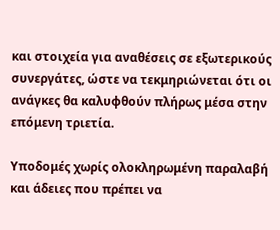και στοιχεία για αναθέσεις σε εξωτερικούς συνεργάτες, ώστε να τεκμηριώνεται ότι οι ανάγκες θα καλυφθούν πλήρως μέσα στην επόμενη τριετία.

Υποδομές χωρίς ολοκληρωμένη παραλαβή και άδειες που πρέπει να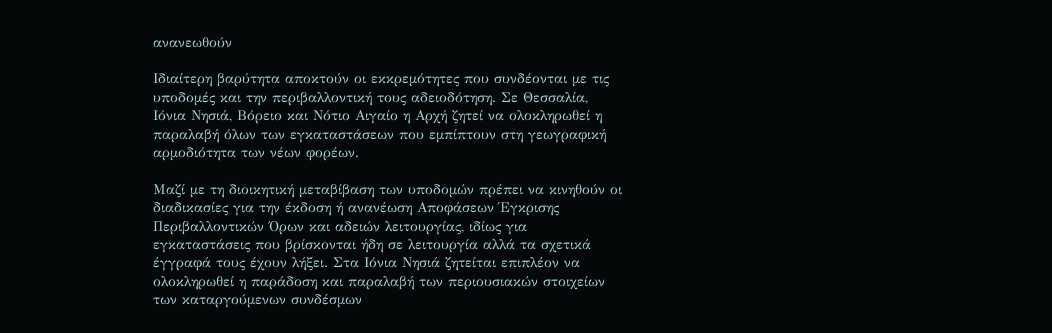ανανεωθούν

Ιδιαίτερη βαρύτητα αποκτούν οι εκκρεμότητες που συνδέονται με τις υποδομές και την περιβαλλοντική τους αδειοδότηση. Σε Θεσσαλία, Ιόνια Νησιά, Βόρειο και Νότιο Αιγαίο η Αρχή ζητεί να ολοκληρωθεί η παραλαβή όλων των εγκαταστάσεων που εμπίπτουν στη γεωγραφική αρμοδιότητα των νέων φορέων.

Μαζί με τη διοικητική μεταβίβαση των υποδομών πρέπει να κινηθούν οι διαδικασίες για την έκδοση ή ανανέωση Αποφάσεων Έγκρισης Περιβαλλοντικών Όρων και αδειών λειτουργίας, ιδίως για εγκαταστάσεις που βρίσκονται ήδη σε λειτουργία αλλά τα σχετικά έγγραφά τους έχουν λήξει. Στα Ιόνια Νησιά ζητείται επιπλέον να ολοκληρωθεί η παράδοση και παραλαβή των περιουσιακών στοιχείων των καταργούμενων συνδέσμων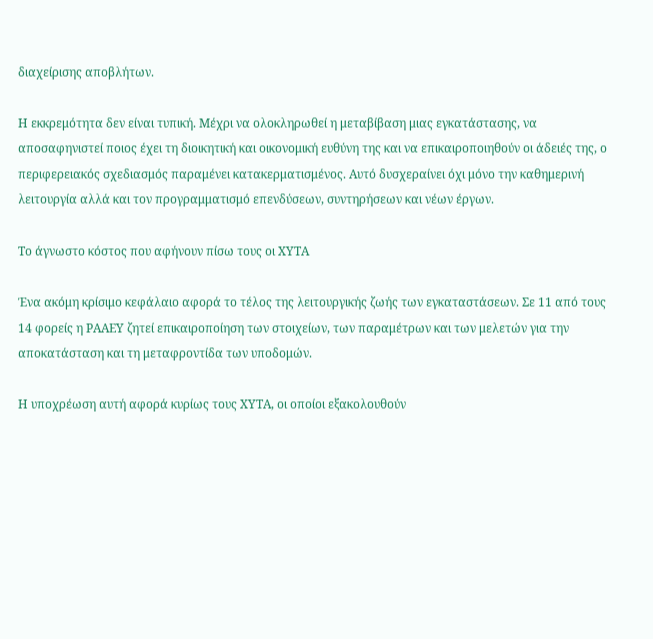διαχείρισης αποβλήτων.

Η εκκρεμότητα δεν είναι τυπική. Μέχρι να ολοκληρωθεί η μεταβίβαση μιας εγκατάστασης, να αποσαφηνιστεί ποιος έχει τη διοικητική και οικονομική ευθύνη της και να επικαιροποιηθούν οι άδειές της, ο περιφερειακός σχεδιασμός παραμένει κατακερματισμένος. Αυτό δυσχεραίνει όχι μόνο την καθημερινή λειτουργία αλλά και τον προγραμματισμό επενδύσεων, συντηρήσεων και νέων έργων.

Το άγνωστο κόστος που αφήνουν πίσω τους οι ΧΥΤΑ

Ένα ακόμη κρίσιμο κεφάλαιο αφορά το τέλος της λειτουργικής ζωής των εγκαταστάσεων. Σε 11 από τους 14 φορείς η ΡΑΑΕΥ ζητεί επικαιροποίηση των στοιχείων, των παραμέτρων και των μελετών για την αποκατάσταση και τη μεταφροντίδα των υποδομών.

Η υποχρέωση αυτή αφορά κυρίως τους ΧΥΤΑ, οι οποίοι εξακολουθούν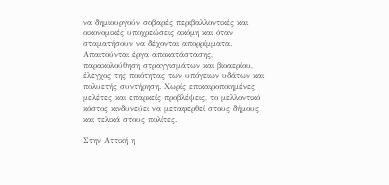να δημιουργούν σοβαρές περιβαλλοντικές και οικονομικές υποχρεώσεις ακόμη και όταν σταματήσουν να δέχονται απορρίμματα. Απαιτούνται έργα αποκατάστασης, παρακολούθηση στραγγισμάτων και βιοαερίου, έλεγχος της ποιότητας των υπόγειων υδάτων και πολυετής συντήρηση. Χωρίς επικαιροποιημένες μελέτες και επαρκείς προβλέψεις, το μελλοντικό κόστος κινδυνεύει να μεταφερθεί στους δήμους και τελικά στους πολίτες.

Στην Αττική η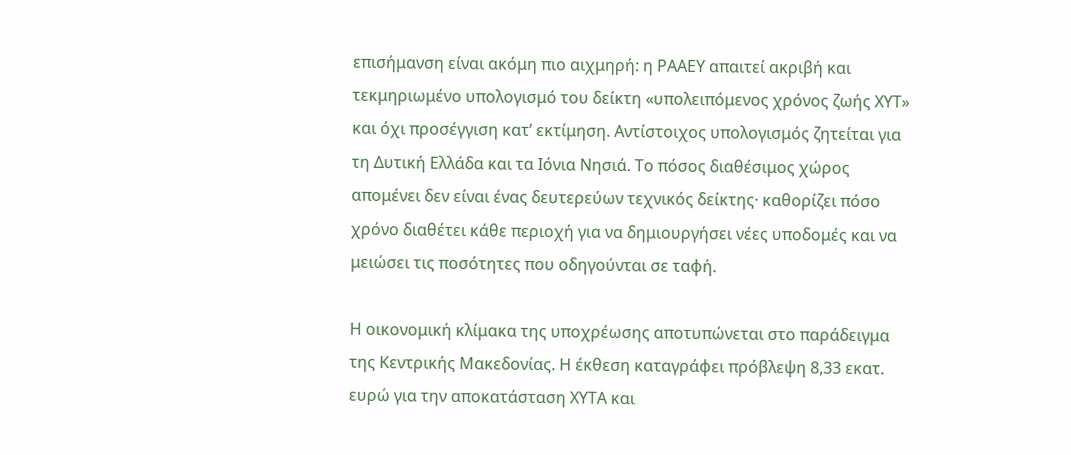επισήμανση είναι ακόμη πιο αιχμηρή: η ΡΑΑΕΥ απαιτεί ακριβή και τεκμηριωμένο υπολογισμό του δείκτη «υπολειπόμενος χρόνος ζωής ΧΥΤ» και όχι προσέγγιση κατ’ εκτίμηση. Αντίστοιχος υπολογισμός ζητείται για τη Δυτική Ελλάδα και τα Ιόνια Νησιά. Το πόσος διαθέσιμος χώρος απομένει δεν είναι ένας δευτερεύων τεχνικός δείκτης· καθορίζει πόσο χρόνο διαθέτει κάθε περιοχή για να δημιουργήσει νέες υποδομές και να μειώσει τις ποσότητες που οδηγούνται σε ταφή.

Η οικονομική κλίμακα της υποχρέωσης αποτυπώνεται στο παράδειγμα της Κεντρικής Μακεδονίας. Η έκθεση καταγράφει πρόβλεψη 8,33 εκατ. ευρώ για την αποκατάσταση ΧΥΤΑ και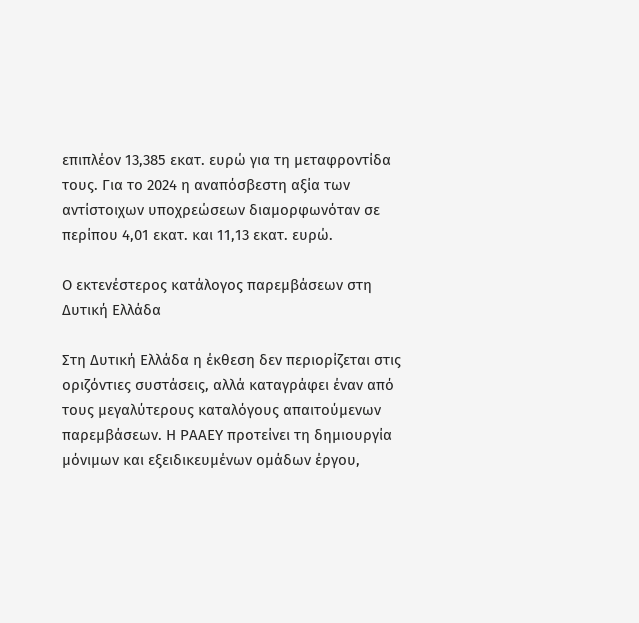επιπλέον 13,385 εκατ. ευρώ για τη μεταφροντίδα τους. Για το 2024 η αναπόσβεστη αξία των αντίστοιχων υποχρεώσεων διαμορφωνόταν σε περίπου 4,01 εκατ. και 11,13 εκατ. ευρώ.

Ο εκτενέστερος κατάλογος παρεμβάσεων στη Δυτική Ελλάδα

Στη Δυτική Ελλάδα η έκθεση δεν περιορίζεται στις οριζόντιες συστάσεις, αλλά καταγράφει έναν από τους μεγαλύτερους καταλόγους απαιτούμενων παρεμβάσεων. Η ΡΑΑΕΥ προτείνει τη δημιουργία μόνιμων και εξειδικευμένων ομάδων έργου,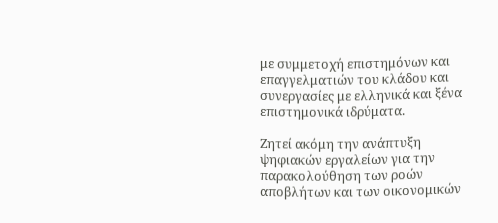με συμμετοχή επιστημόνων και επαγγελματιών του κλάδου και συνεργασίες με ελληνικά και ξένα επιστημονικά ιδρύματα.

Ζητεί ακόμη την ανάπτυξη ψηφιακών εργαλείων για την παρακολούθηση των ροών αποβλήτων και των οικονομικών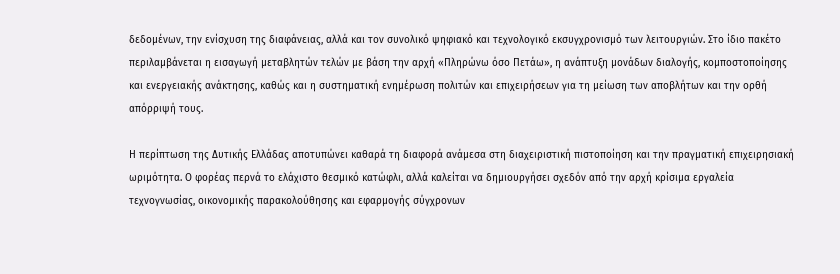δεδομένων, την ενίσχυση της διαφάνειας, αλλά και τον συνολικό ψηφιακό και τεχνολογικό εκσυγχρονισμό των λειτουργιών. Στο ίδιο πακέτο περιλαμβάνεται η εισαγωγή μεταβλητών τελών με βάση την αρχή «Πληρώνω όσο Πετάω», η ανάπτυξη μονάδων διαλογής, κομποστοποίησης και ενεργειακής ανάκτησης, καθώς και η συστηματική ενημέρωση πολιτών και επιχειρήσεων για τη μείωση των αποβλήτων και την ορθή απόρριψή τους.

Η περίπτωση της Δυτικής Ελλάδας αποτυπώνει καθαρά τη διαφορά ανάμεσα στη διαχειριστική πιστοποίηση και την πραγματική επιχειρησιακή ωριμότητα. Ο φορέας περνά το ελάχιστο θεσμικό κατώφλι, αλλά καλείται να δημιουργήσει σχεδόν από την αρχή κρίσιμα εργαλεία τεχνογνωσίας, οικονομικής παρακολούθησης και εφαρμογής σύγχρονων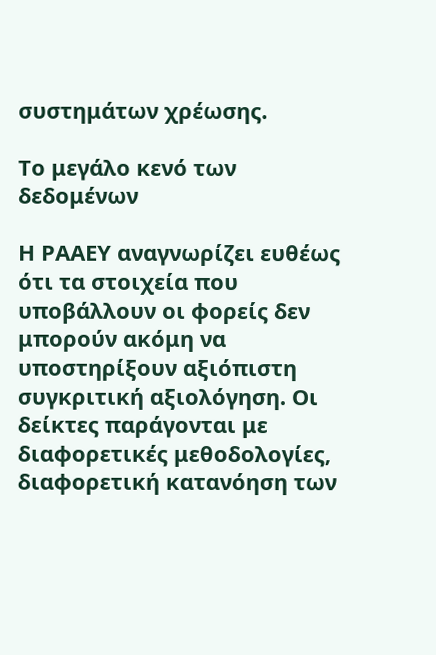συστημάτων χρέωσης.

Το μεγάλο κενό των δεδομένων

Η ΡΑΑΕΥ αναγνωρίζει ευθέως ότι τα στοιχεία που υποβάλλουν οι φορείς δεν μπορούν ακόμη να υποστηρίξουν αξιόπιστη συγκριτική αξιολόγηση. Οι δείκτες παράγονται με διαφορετικές μεθοδολογίες, διαφορετική κατανόηση των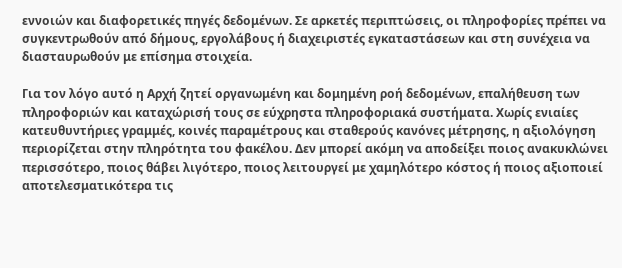εννοιών και διαφορετικές πηγές δεδομένων. Σε αρκετές περιπτώσεις, οι πληροφορίες πρέπει να συγκεντρωθούν από δήμους, εργολάβους ή διαχειριστές εγκαταστάσεων και στη συνέχεια να διασταυρωθούν με επίσημα στοιχεία.

Για τον λόγο αυτό η Αρχή ζητεί οργανωμένη και δομημένη ροή δεδομένων, επαλήθευση των πληροφοριών και καταχώρισή τους σε εύχρηστα πληροφοριακά συστήματα. Χωρίς ενιαίες κατευθυντήριες γραμμές, κοινές παραμέτρους και σταθερούς κανόνες μέτρησης, η αξιολόγηση περιορίζεται στην πληρότητα του φακέλου. Δεν μπορεί ακόμη να αποδείξει ποιος ανακυκλώνει περισσότερο, ποιος θάβει λιγότερο, ποιος λειτουργεί με χαμηλότερο κόστος ή ποιος αξιοποιεί αποτελεσματικότερα τις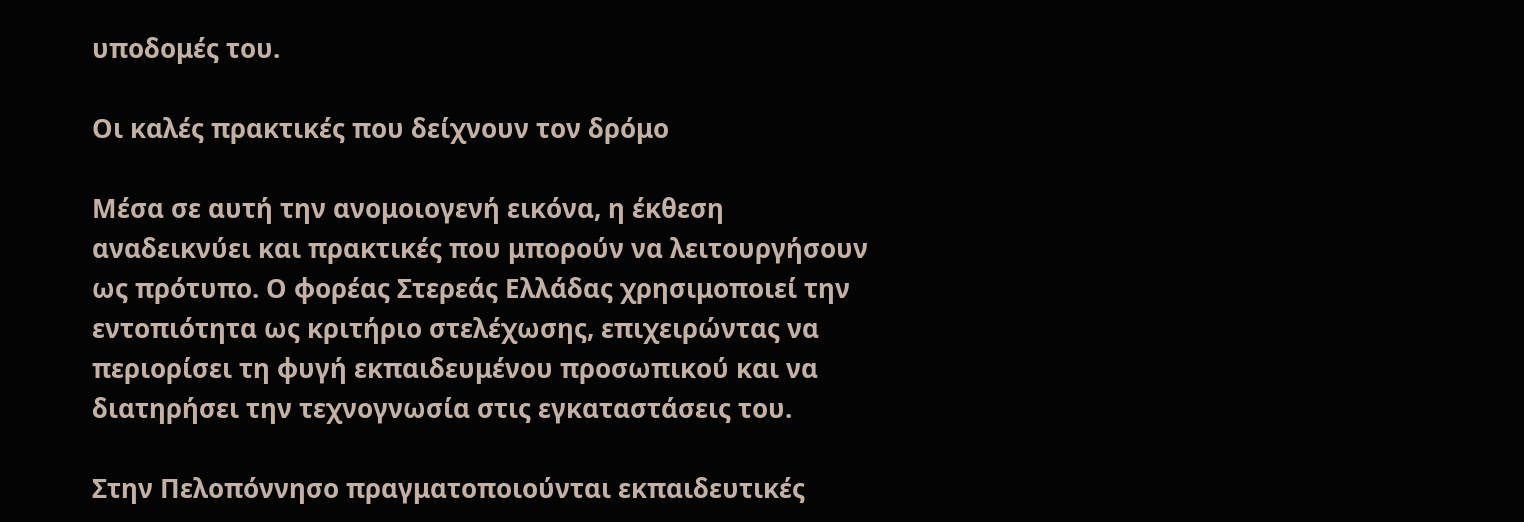υποδομές του.

Οι καλές πρακτικές που δείχνουν τον δρόμο

Μέσα σε αυτή την ανομοιογενή εικόνα, η έκθεση αναδεικνύει και πρακτικές που μπορούν να λειτουργήσουν ως πρότυπο. Ο φορέας Στερεάς Ελλάδας χρησιμοποιεί την εντοπιότητα ως κριτήριο στελέχωσης, επιχειρώντας να περιορίσει τη φυγή εκπαιδευμένου προσωπικού και να διατηρήσει την τεχνογνωσία στις εγκαταστάσεις του.

Στην Πελοπόννησο πραγματοποιούνται εκπαιδευτικές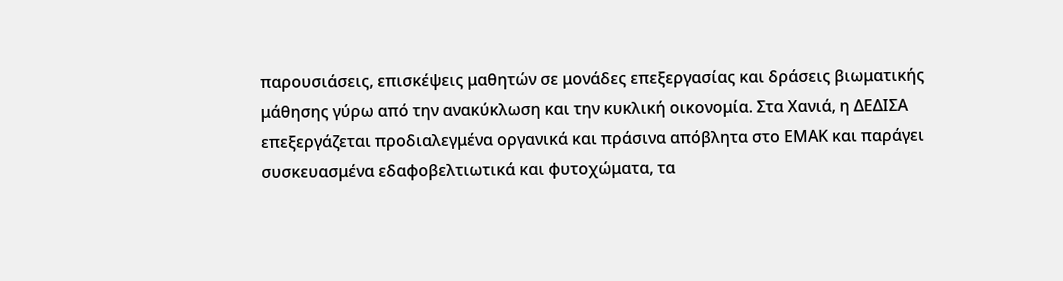παρουσιάσεις, επισκέψεις μαθητών σε μονάδες επεξεργασίας και δράσεις βιωματικής μάθησης γύρω από την ανακύκλωση και την κυκλική οικονομία. Στα Χανιά, η ΔΕΔΙΣΑ επεξεργάζεται προδιαλεγμένα οργανικά και πράσινα απόβλητα στο ΕΜΑΚ και παράγει συσκευασμένα εδαφοβελτιωτικά και φυτοχώματα, τα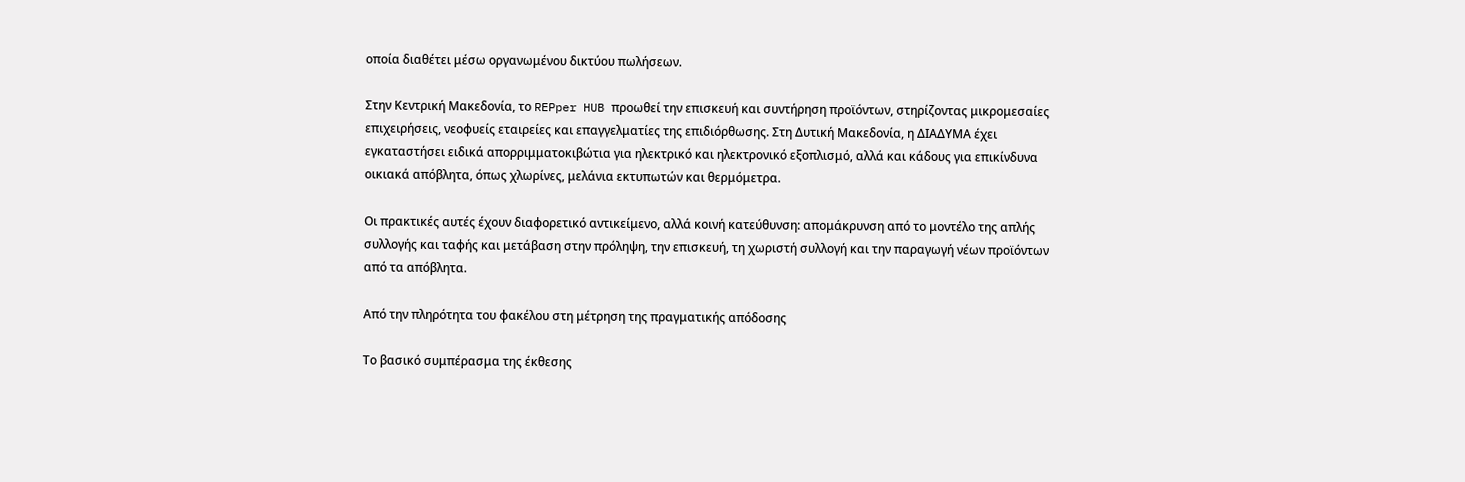οποία διαθέτει μέσω οργανωμένου δικτύου πωλήσεων.

Στην Κεντρική Μακεδονία, το REPper HUB προωθεί την επισκευή και συντήρηση προϊόντων, στηρίζοντας μικρομεσαίες επιχειρήσεις, νεοφυείς εταιρείες και επαγγελματίες της επιδιόρθωσης. Στη Δυτική Μακεδονία, η ΔΙΑΔΥΜΑ έχει εγκαταστήσει ειδικά απορριμματοκιβώτια για ηλεκτρικό και ηλεκτρονικό εξοπλισμό, αλλά και κάδους για επικίνδυνα οικιακά απόβλητα, όπως χλωρίνες, μελάνια εκτυπωτών και θερμόμετρα.

Οι πρακτικές αυτές έχουν διαφορετικό αντικείμενο, αλλά κοινή κατεύθυνση: απομάκρυνση από το μοντέλο της απλής συλλογής και ταφής και μετάβαση στην πρόληψη, την επισκευή, τη χωριστή συλλογή και την παραγωγή νέων προϊόντων από τα απόβλητα.

Από την πληρότητα του φακέλου στη μέτρηση της πραγματικής απόδοσης

Το βασικό συμπέρασμα της έκθεσης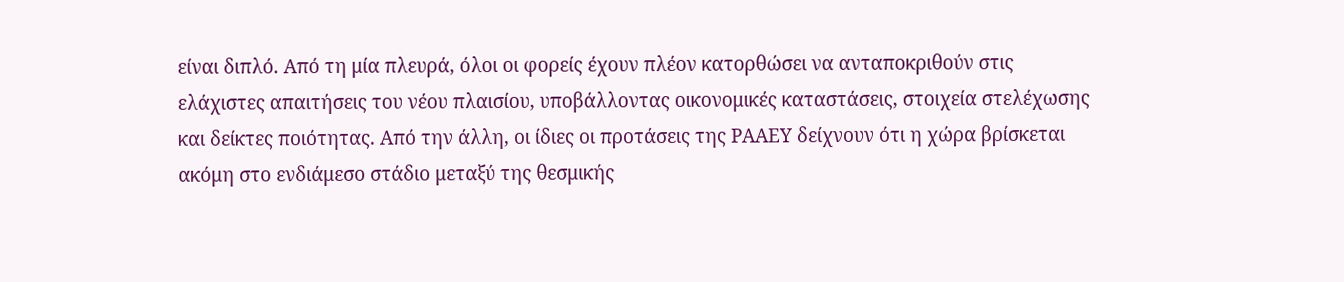είναι διπλό. Από τη μία πλευρά, όλοι οι φορείς έχουν πλέον κατορθώσει να ανταποκριθούν στις ελάχιστες απαιτήσεις του νέου πλαισίου, υποβάλλοντας οικονομικές καταστάσεις, στοιχεία στελέχωσης και δείκτες ποιότητας. Από την άλλη, οι ίδιες οι προτάσεις της ΡΑΑΕΥ δείχνουν ότι η χώρα βρίσκεται ακόμη στο ενδιάμεσο στάδιο μεταξύ της θεσμικής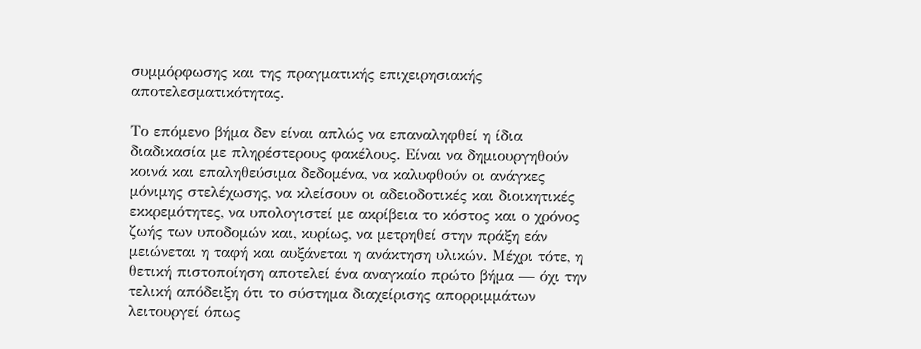συμμόρφωσης και της πραγματικής επιχειρησιακής αποτελεσματικότητας.

Το επόμενο βήμα δεν είναι απλώς να επαναληφθεί η ίδια διαδικασία με πληρέστερους φακέλους. Είναι να δημιουργηθούν κοινά και επαληθεύσιμα δεδομένα, να καλυφθούν οι ανάγκες μόνιμης στελέχωσης, να κλείσουν οι αδειοδοτικές και διοικητικές εκκρεμότητες, να υπολογιστεί με ακρίβεια το κόστος και ο χρόνος ζωής των υποδομών και, κυρίως, να μετρηθεί στην πράξη εάν μειώνεται η ταφή και αυξάνεται η ανάκτηση υλικών. Μέχρι τότε, η θετική πιστοποίηση αποτελεί ένα αναγκαίο πρώτο βήμα — όχι την τελική απόδειξη ότι το σύστημα διαχείρισης απορριμμάτων λειτουργεί όπως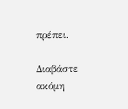πρέπει.

Διαβάστε ακόμη